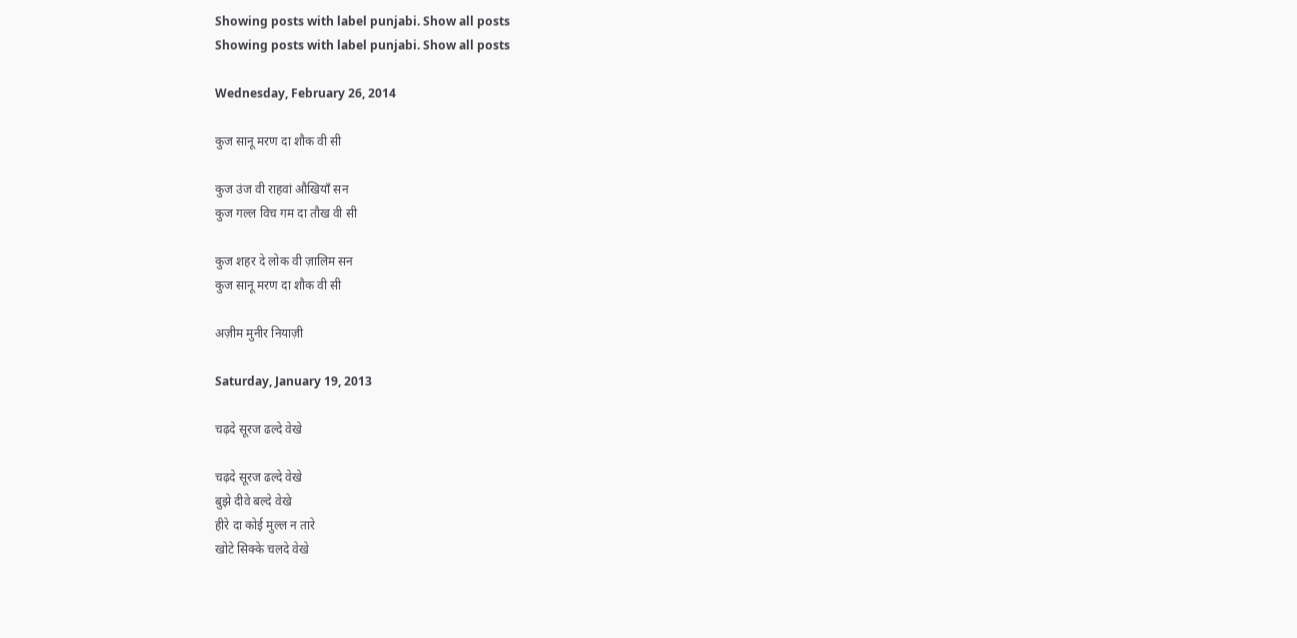Showing posts with label punjabi. Show all posts
Showing posts with label punjabi. Show all posts

Wednesday, February 26, 2014

कुज सानू मरण दा शौक वी सी

कुज उंज वी राहवां औखियाँ सन
कुज गल्ल विच गम दा तौख वी सी

कुज शहर दे लोक वी ज़ालिम सन
कुज सानू मरण दा शौक वी सी

अज़ीम मुनीर नियाज़ी

Saturday, January 19, 2013

चढ़दे सूरज ढल्दे वेखे

चढ़दे सूरज ढल्दे वेखे
बुझे दीवे बल्दे वेखे
हीरे दा कोई मुल्ल न तारे
खोटे सिक्के चलदे वेखे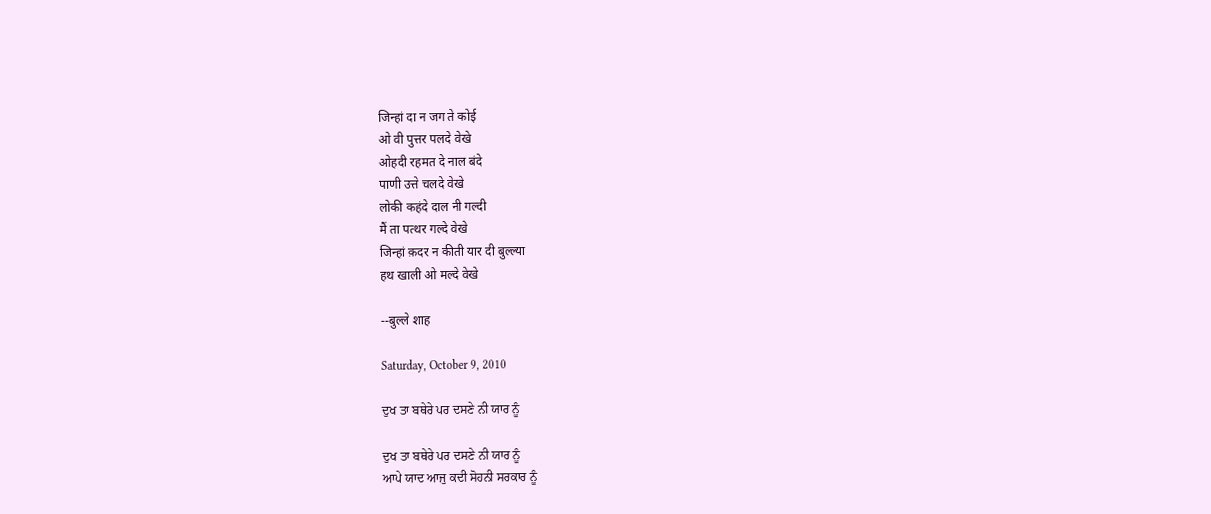जिन्हां दा न जग ते कोई
ओ वी पुत्तर पलदे वेखे
ओहदी रहमत दे नाल बंदे
पाणी उत्ते चलदे वेखे
लोकी कहंदे दाल नी गल्दी
मैं ता पत्थर गल्दे वेखे
जिन्हां क़दर न कीती यार दी बुल्ल्या
हथ खाली ओ मल्दे वेखे

--बुल्ले शाह

Saturday, October 9, 2010

ਦੁਖ ਤਾ ਬਥੇਰੇ ਪਰ ਦਸਣੇ ਨੀ ਯਾਰ ਨੂੰ

ਦੁਖ ਤਾ ਬਥੇਰੇ ਪਰ ਦਸਣੇ ਨੀ ਯਾਰ ਨੂੰ
ਆਪੇ ਯਾਦ ਆਜੁ ਕਦੀ ਸੋਹਨੀ ਸਰਕਾਰ ਨੂੰ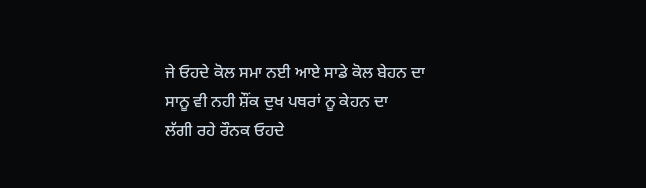ਜੇ ਓਹਦੇ ਕੋਲ ਸਮਾ ਨਈ ਆਏ ਸਾਡੇ ਕੋਲ ਬੇਹਨ ਦਾ
ਸਾਨੂ ਵੀ ਨਹੀ ਸ਼ੌਂਕ ਦੁਖ ਪਥਰਾਂ ਨੂ ਕੇਹਨ ਦਾ
ਲੱਗੀ ਰਹੇ ਰੌਨਕ ਓਹਦੇ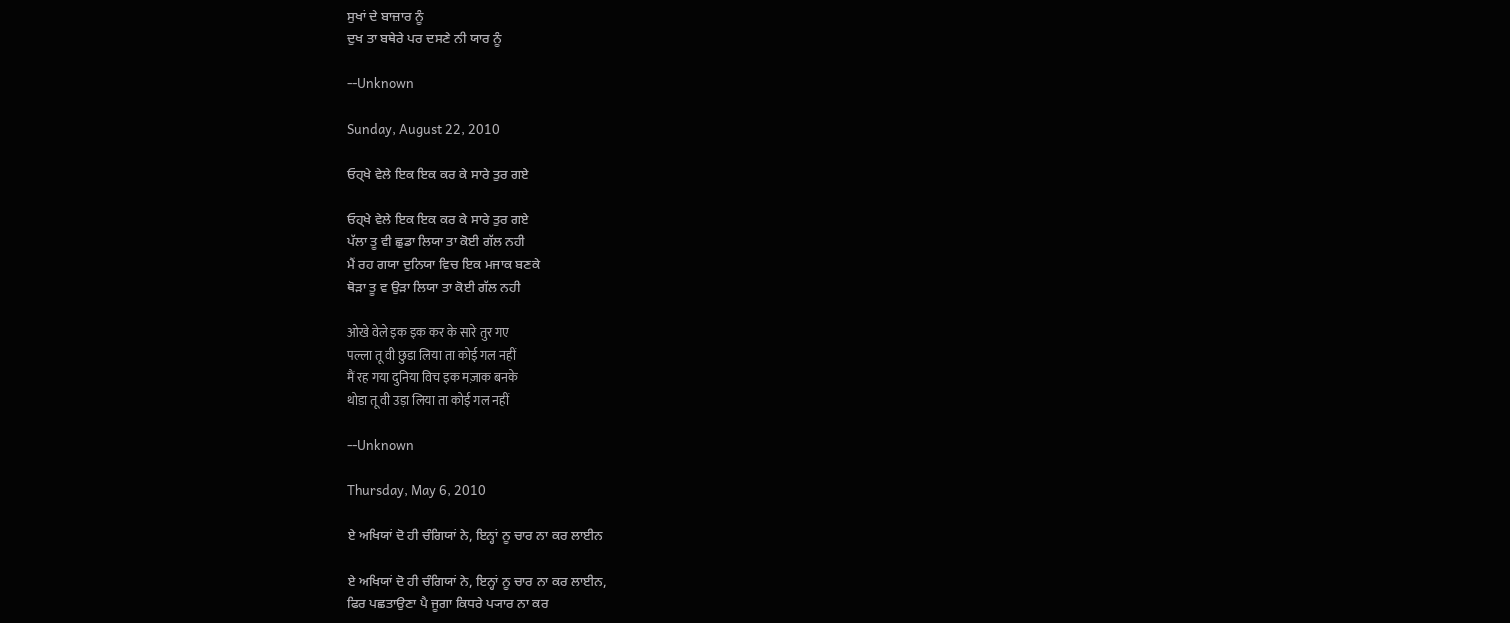ਸੁਖਾਂ ਦੇ ਬਾਜ਼ਾਰ ਨੂੰ
ਦੁਖ ਤਾ ਬਥੇਰੇ ਪਰ ਦਸਣੇ ਨੀ ਯਾਰ ਨੂੰ

--Unknown

Sunday, August 22, 2010

ਓਹ੍ਖੇ ਵੇਲੇ ਇਕ ਇਕ ਕਰ ਕੇ ਸਾਰੇ ਤੁਰ ਗਏ

ਓਹ੍ਖੇ ਵੇਲੇ ਇਕ ਇਕ ਕਰ ਕੇ ਸਾਰੇ ਤੁਰ ਗਏ
ਪੱਲਾ ਤੂ ਵੀ ਛੁਡਾ ਲਿਯਾ ਤਾ ਕੋਈ ਗੱਲ ਨਹੀ
ਮੈਂ ਰਹ ਗਯਾ ਦੁਨਿਯਾ ਵਿਚ ਇਕ ਮਜਾਕ ਬਣਕੇ
ਥੋੜਾ ਤੂ ਵ ਉੜਾ ਲਿਯਾ ਤਾ ਕੋਈ ਗੱਲ ਨਹੀ

ओखे वेले इक इक कर के सारे तुर गए
पल्ला तू वी छुडा लिया ता कोई गल नहीं
मैं रह गया दुनिया विच इक मज़ाक बनके
थोडा तू वी उड़ा लिया ता कोई गल नहीं

--Unknown

Thursday, May 6, 2010

ਏ ਅਖਿਯਾਂ ਦੋ ਹੀ ਚੰਗਿਯਾਂ ਨੇ, ਇਨ੍ਹਾਂ ਨੂ ਚਾਰ ਨਾ ਕਰ ਲਾਈਨ

ਏ ਅਖਿਯਾਂ ਦੋ ਹੀ ਚੰਗਿਯਾਂ ਨੇ, ਇਨ੍ਹਾਂ ਨੂ ਚਾਰ ਨਾ ਕਰ ਲਾਈਨ,
ਫਿਰ ਪਛਤਾਉਣਾ ਪੈ ਜੂਗਾ ਕਿਧਰੇ ਪ੍ਯਾਰ ਨਾ ਕਰ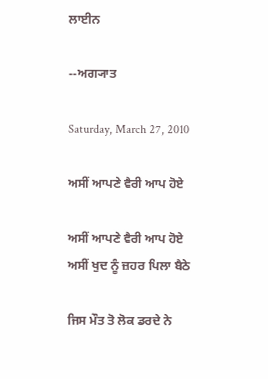ਲਾਈਨ

--ਅਗ੍ਯਾਤ

Saturday, March 27, 2010

ਅਸੀਂ ਆਪਣੇ ਵੈਰੀ ਆਪ ਹੋਏ

ਅਸੀਂ ਆਪਣੇ ਵੈਰੀ ਆਪ ਹੋਏ
ਅਸੀਂ ਖੁਦ ਨੂੰ ਜ਼ਹਰ ਪਿਲਾ ਬੈਠੇ

ਜਿਸ ਮੌਤ ਤੋ ਲੋਕ ਡਰਦੇ ਨੇ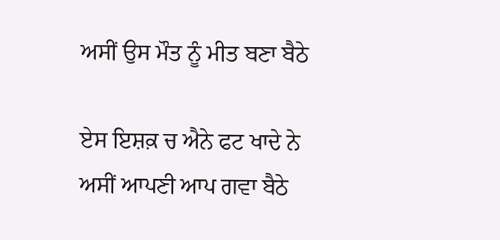ਅਸੀਂ ਉਸ ਮੌਤ ਨੂੰ ਮੀਤ ਬਣਾ ਬੈਠੇ

ਏਸ ਇਸ਼ਕ਼ ਚ ਐਨੇ ਫਟ ਖਾਦੇ ਨੇ
ਅਸੀਂ ਆਪਣੀ ਆਪ ਗਵਾ ਬੈਠੇ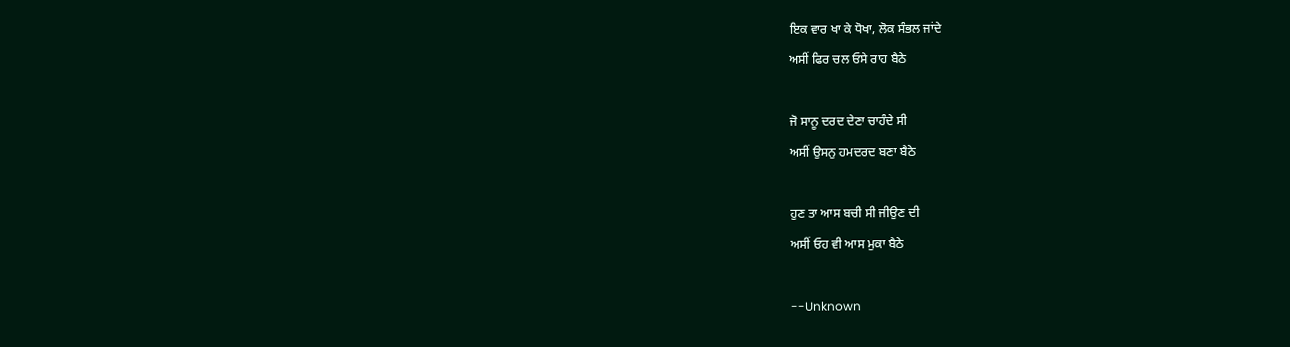ਇਕ ਵਾਰ ਖਾ ਕੇ ਧੋਖਾ, ਲੋਕ ਸੰਭਲ ਜਾਂਦੇ
ਅਸੀਂ ਫਿਰ ਚਲ ਓਸੇ ਰਾਹ ਬੈਠੇ

ਜੋ ਸਾਨੂ ਦਰਦ ਦੇਣਾ ਚਾਹੰਦੇ ਸੀ
ਅਸੀਂ ਉਸਨੁ ਹਮਦਰਦ ਬਣਾ ਬੈਠੇ

ਹੁਣ ਤਾ ਆਸ ਬਚੀ ਸੀ ਜੀਉਣ ਦੀ
ਅਸੀਂ ਓਹ ਵੀ ਆਸ ਮੁਕਾ ਬੈਠੇ

--Unknown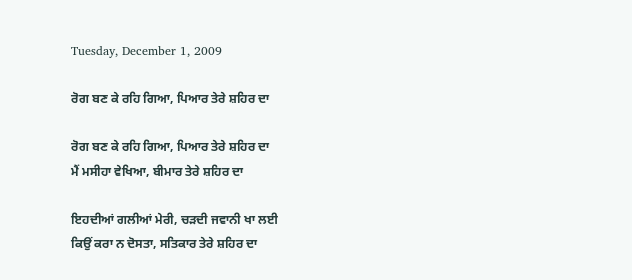Tuesday, December 1, 2009

ਰੋਗ ਬਣ ਕੇ ਰਹਿ ਗਿਆ, ਪਿਆਰ ਤੇਰੇ ਸ਼ਹਿਰ ਦਾ

ਰੋਗ ਬਣ ਕੇ ਰਹਿ ਗਿਆ, ਪਿਆਰ ਤੇਰੇ ਸ਼ਹਿਰ ਦਾ
ਮੈਂ ਮਸੀਹਾ ਵੇਖਿਆ, ਬੀਮਾਰ ਤੇਰੇ ਸ਼ਹਿਰ ਦਾ

ਇਹਦੀਆਂ ਗਲੀਆਂ ਮੇਰੀ, ਚੜਦੀ ਜਵਾਨੀ ਖਾ ਲਈ
ਕਿਉਂ ਕਰਾ ਨ ਦੋਸਤਾ, ਸਤਿਕਾਰ ਤੇਰੇ ਸ਼ਹਿਰ ਦਾ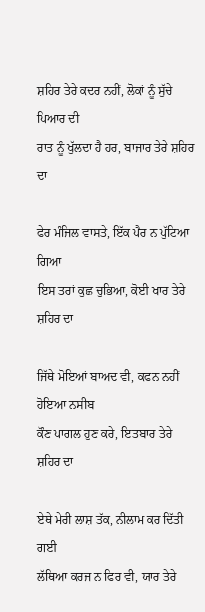ਸ਼ਹਿਰ ਤੇਰੇ ਕਦਰ ਨਹੀਂ, ਲੋਕਾਂ ਨੂੰ ਸੁੱਚੇ ਪਿਆਰ ਦੀ
ਰਾਤ ਨੂੰ ਖੁੱਲਦਾ ਹੈ ਹਰ, ਬਾਜਾਰ ਤੇਰੇ ਸ਼ਹਿਰ ਦਾ

ਫੇਰ ਮੰਜਿਲ ਵਾਸਤੇ, ਇੱਕ ਪੈਰ ਨ ਪੁੱਟਿਆ ਗਿਆ
ਇਸ ਤਰਾਂ ਕੁਛ ਚੁਭਿਆ, ਕੋਈ ਖਾਰ ਤੇਰੇ ਸ਼ਹਿਰ ਦਾ

ਜਿੱਥੇ ਮੋਇਆਂ ਬਾਅਦ ਵੀ, ਕਫਨ ਨਹੀਂ ਹੋਇਆ ਨਸੀਬ
ਕੌਣ ਪਾਗਲ ਹੁਣ ਕਰੇ, ਇਤਬਾਰ ਤੇਰੇ ਸ਼ਹਿਰ ਦਾ

ਏਥੇ ਮੇਰੀ ਲਾਸ਼ ਤੱਕ, ਨੀਲਾਮ ਕਰ ਦਿੱਤੀ ਗਈ
ਲੱਥਿਆ ਕਰਜ ਨ ਫਿਰ ਵੀ, ਯਾਰ ਤੇਰੇ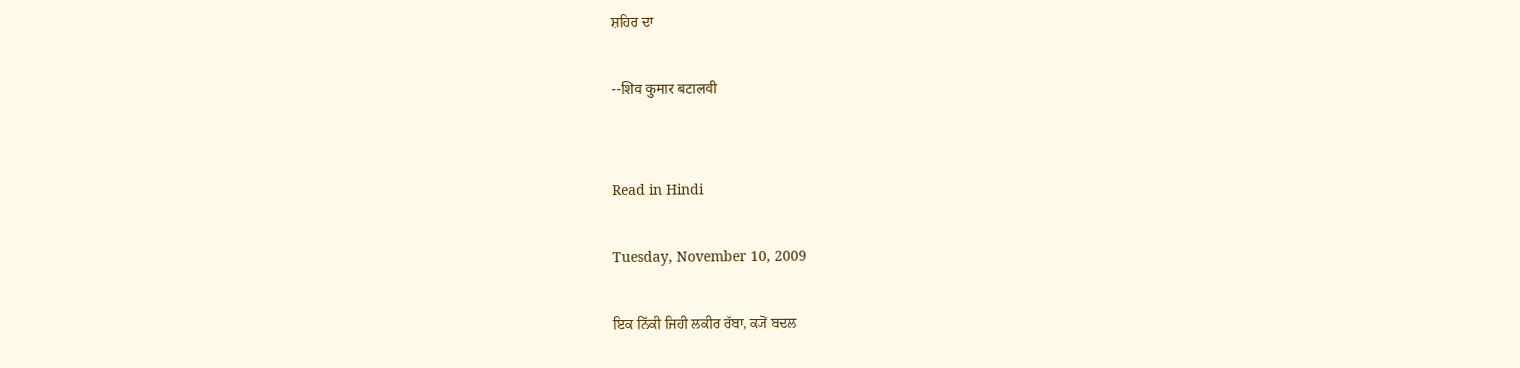ਸ਼ਹਿਰ ਦਾ

--शिव कुमार बटालवी


Read in Hindi

Tuesday, November 10, 2009

ਇਕ ਨਿੱਕੀ ਜਿਹੀ ਲਕੀਰ ਰੱਬਾ, ਕ੍ਯੋਂ ਬਦਲ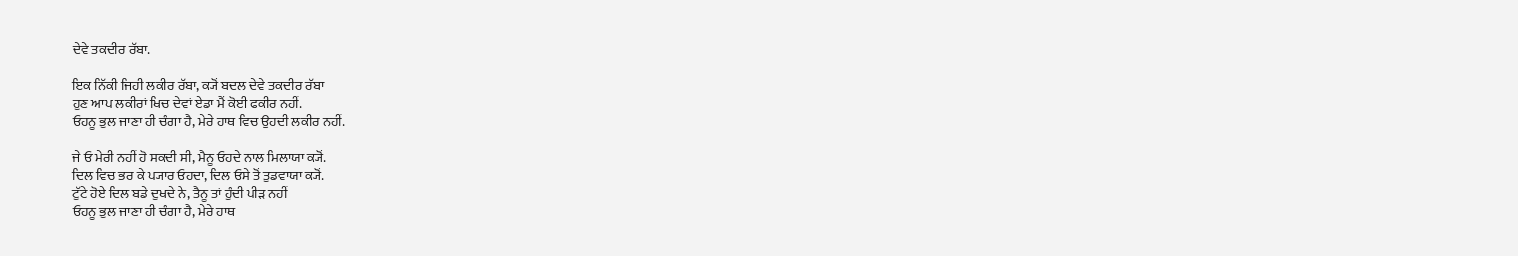ਦੇਵੇ ਤਕਦੀਰ ਰੱਬਾ.

ਇਕ ਨਿੱਕੀ ਜਿਹੀ ਲਕੀਰ ਰੱਬਾ, ਕ੍ਯੋਂ ਬਦਲ ਦੇਵੇ ਤਕਦੀਰ ਰੱਬਾ
ਹੁਣ ਆਪ ਲਕੀਰਾਂ ਖਿਚ ਦੇਵਾਂ ਏਡਾ ਮੈਂ ਕੋਈ ਫਕੀਰ ਨਹੀਂ.
ਓਹਨੂ ਭੁਲ ਜਾਣਾ ਹੀ ਚੰਗਾ ਹੈ, ਮੇਰੇ ਹਾਥ ਵਿਚ ਉਹਦੀ ਲਕੀਰ ਨਹੀਂ.

ਜੇ ਓ ਮੇਰੀ ਨਹੀਂ ਹੋ ਸਕਦੀ ਸੀ, ਮੈਨੂ ਓਹਦੇ ਨਾਲ ਮਿਲਾਯਾ ਕ੍ਯੋਂ.
ਦਿਲ ਵਿਚ ਭਰ ਕੇ ਪ੍ਯਾਰ ਓਹਦਾ, ਦਿਲ ਓਸੇ ਤੋਂ ਤੁਡਵਾਯਾ ਕ੍ਯੋਂ.
ਟੁੱਟੇ ਹੋਏ ਦਿਲ ਬਡੇ ਦੁਖਦੇ ਨੇ, ਤੈਨੂ ਤਾਂ ਹੁੰਦੀ ਪੀੜ ਨਹੀਂ
ਓਹਨੂ ਭੁਲ ਜਾਣਾ ਹੀ ਚੰਗਾ ਹੈ, ਮੇਰੇ ਹਾਥ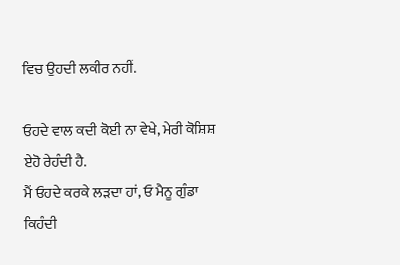ਵਿਚ ਉਹਦੀ ਲਕੀਰ ਨਹੀਂ.

ਓਹਦੇ ਵਾਲ ਕਦੀ ਕੋਈ ਨਾ ਵੇਖੇ, ਮੇਰੀ ਕੋਸ਼ਿਸ਼ ਏਹੋ ਰੇਹੰਦੀ ਹੈ.
ਮੈਂ ਓਹਦੇ ਕਰਕੇ ਲੜਦਾ ਹਾਂ, ਓ ਮੈਨੂ ਗੁੰਡਾ ਕਿਹੰਦੀ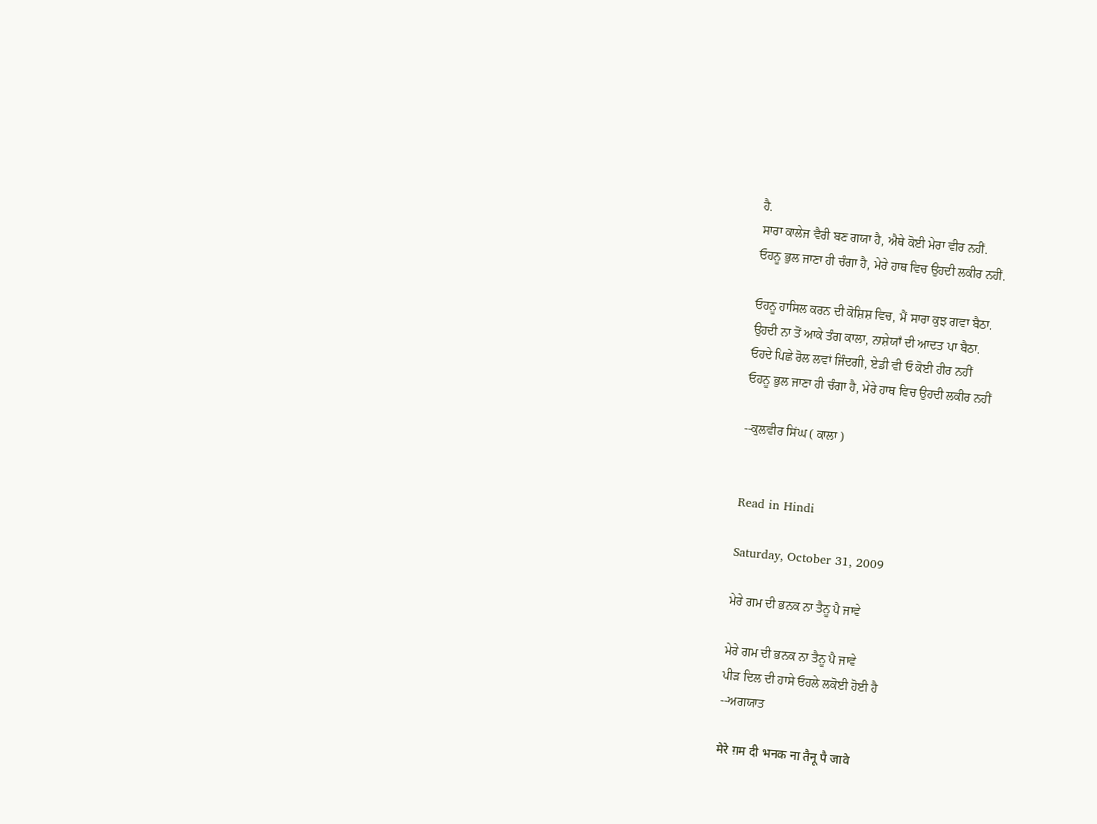ਹੈ.
ਸਾਰਾ ਕਾਲੇਜ ਵੈਰੀ ਬਣ ਗਯਾ ਹੈ, ਐਥੇ ਕੋਈ ਮੇਰਾ ਵੀਰ ਨਹੀਂ.
ਓਹਨੂ ਭੁਲ ਜਾਣਾ ਹੀ ਚੰਗਾ ਹੈ, ਮੇਰੇ ਹਾਥ ਵਿਚ ਉਹਦੀ ਲਕੀਰ ਨਹੀਂ.

ਓਹਨੂ ਹਾਸਿਲ ਕਰਨ ਦੀ ਕੋਸ਼ਿਸ਼ ਵਿਚ, ਮੈਂ ਸਾਰਾ ਕੁਝ ਗਵਾ ਬੈਠਾ.
ਉਹਦੀ ਨਾ ਤੋਂ ਆਕੇ ਤੰਗ ਕਾਲਾ, ਨਾਸ਼ੇਯਾਁ ਦੀ ਆਦਤ ਪਾ ਬੈਠਾ.
ਓਹਦੇ ਪਿਛੇ ਰੋਲ ਲਵਾਂ ਜਿੰਦਗੀ, ਏਡੀ ਵੀ ਓ ਕੋਈ ਹੀਰ ਨਹੀਂ
ਓਹਨੂ ਭੁਲ ਜਾਣਾ ਹੀ ਚੰਗਾ ਹੈ, ਮੇਰੇ ਹਾਥ ਵਿਚ ਉਹਦੀ ਲਕੀਰ ਨਹੀਂ

--ਕੁਲਵੀਰ ਸਿਂਘ ( ਕਾਲਾ )


Read in Hindi

Saturday, October 31, 2009

ਮੇਰੇ ਗਮ ਦੀ ਭਨਕ ਨਾ ਤੈਨੂ ਪੈ ਜਾਵੇ

ਮੇਰੇ ਗਮ ਦੀ ਭਨਕ ਨਾ ਤੈਨੂ ਪੈ ਜਾਵੇ
ਪੀੜ ਦਿਲ ਦੀ ਹਾਸੇ ਓਹਲੇ ਲਕੋਈ ਹੋਈ ਹੈ
--ਅਗਯਾਤ

मेरे ग़म दी भनक ना तैनू पै जावे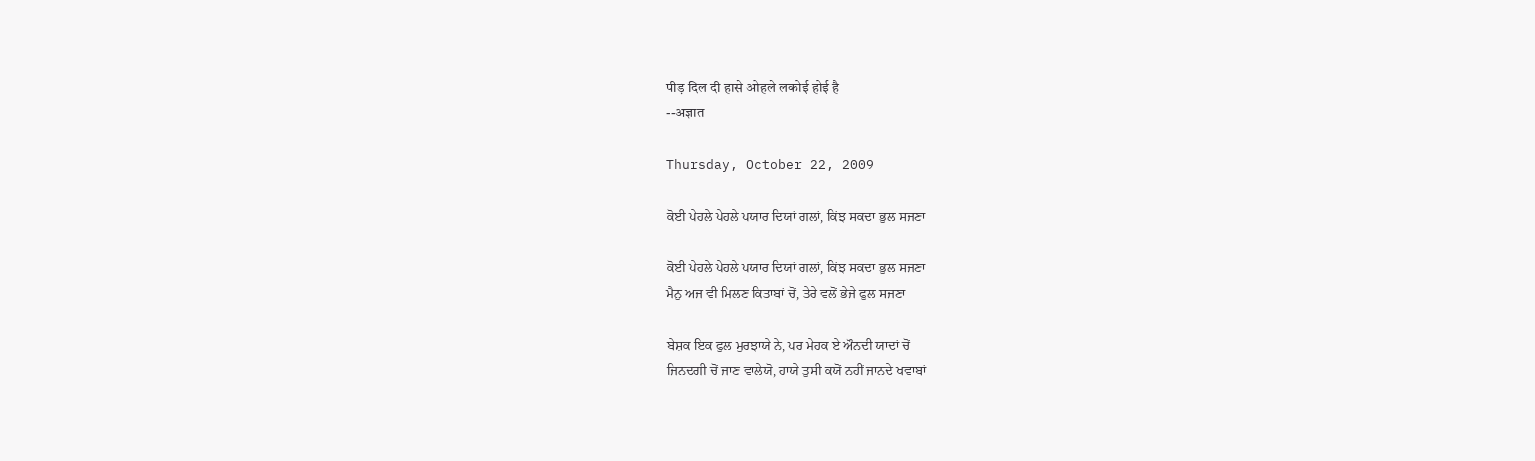पीड़ दिल दी हासे ओहले लकोई होई है
--अज्ञात

Thursday, October 22, 2009

ਕੋਈ ਪੇਹਲੇ ਪੇਹਲੇ ਪਯਾਰ ਦਿਯਾਂ ਗਲਾਂ, ਕਿਂਝ ਸਕਦਾ ਭੁਲ ਸਜਣਾ

ਕੋਈ ਪੇਹਲੇ ਪੇਹਲੇ ਪਯਾਰ ਦਿਯਾਂ ਗਲਾਂ, ਕਿਂਝ ਸਕਦਾ ਭੁਲ ਸਜਣਾ
ਮੈਨੁ ਅਜ ਵੀ ਮਿਲਣ ਕਿਤਾਬਾਂ ਚੋਂ, ਤੇਰੇ ਵਲੋਂ ਭੇਜੇ ਫੁਲ ਸਜਣਾ

ਬੇਸ਼ਕ ਇਕ ਫੁਲ ਮੁਰਝਾਯੇ ਨੇ, ਪਰ ਮੇਹਕ ਏ ਔਨਦੀ ਯਾਦਾਂ ਚੋਂ
ਜਿਨਦਗੀ ਚੋਂ ਜਾਣ ਵਾਲੇਯੋ, ਹਾਯੇ ਤੁਸੀ ਕਯੋਂ ਨਹੀਂ ਜਾਨਦੇ ਖਵਾਬਾਂ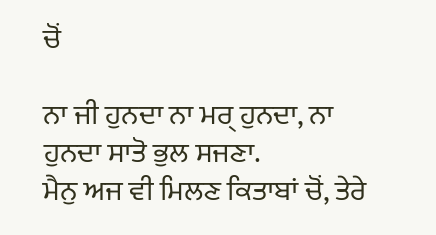ਚੋਂ

ਨਾ ਜੀ ਹੁਨਦਾ ਨਾ ਮਰ੍ ਹੁਨਦਾ, ਨਾ ਹੁਨਦਾ ਸਾਤੋ ਭੁਲ ਸਜਣਾ.
ਮੈਨੁ ਅਜ ਵੀ ਮਿਲਣ ਕਿਤਾਬਾਂ ਚੋਂ, ਤੇਰੇ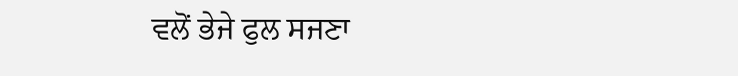ਵਲੋਂ ਭੇਜੇ ਫੁਲ ਸਜਣਾ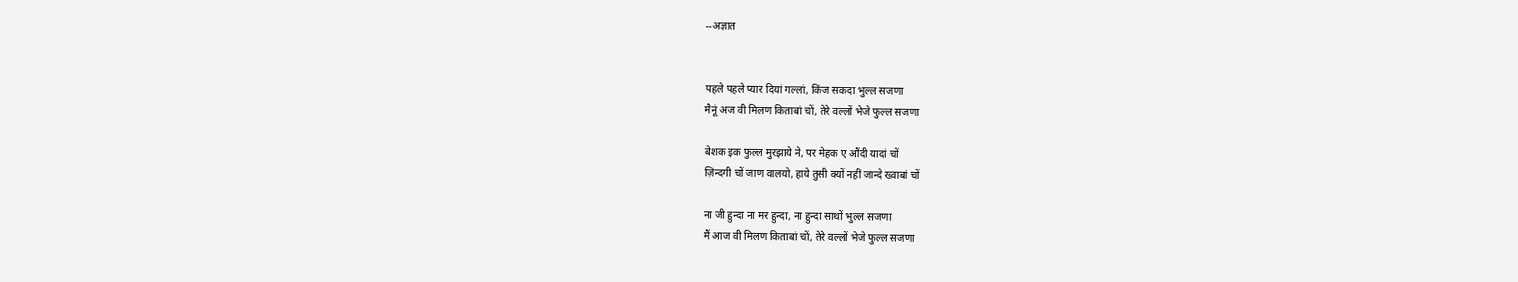--अज्ञात


पहले पहले प्यार दियां गल्लां, किंज सकदा भुल्ल सजणा
मैनूं अज वी मिलण किताबां चों, तेरे वल्लों भेजे फुल्ल सजणा

बेशक इक फुल्ल मुरझाये ने, पर मेहक ए औंदी यादां चों
ज़िन्दगी चों जाण वालयो, हाये तुसी क्यों नहीं जान्दे ख्वाबां चों

ना जी हुन्दा ना मर हुन्दा, ना हुन्दा साथों भुल्ल सजणा
मैं आज वी मिलण किताबां चों, तेरे वल्लों भेजे फुल्ल सजणा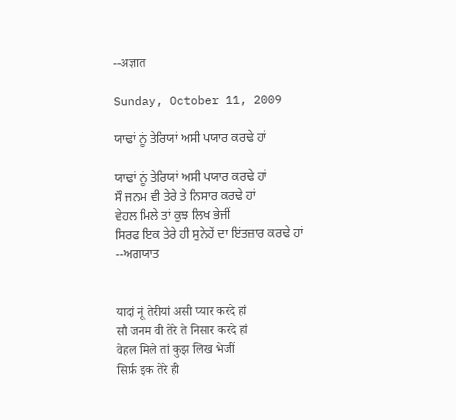--अज्ञात

Sunday, October 11, 2009

ਯਾਢਾਂ ਨੂਂ ਤੇਰਿਯਾਂ ਅਸੀ ਪਯਾਰ ਕਰਢੇ ਹਾਂ

ਯਾਢਾਂ ਨੂਂ ਤੇਰਿਯਾਂ ਅਸੀ ਪਯਾਰ ਕਰਢੇ ਹਾਂ
ਸੌ ਜਨਮ ਵੀ ਤੇਰੇ ਤੇ ਨਿਸਾਰ ਕਰਢੇ ਹਾਂ
ਵੇਹਲ ਮਿਲੇ ਤਾਂ ਕੁਝ ਲਿਖ ਭੇਜੀਂ
ਸਿਰਫ ਇਕ ਤੇਰੇ ਹੀ ਸੁਨੇਹੇਂ ਦਾ ਇਂਤਜ਼ਾਰ ਕਰਢੇ ਹਾਂ
--ਅਗਯਾਤ


यादां नूं तेरीयां असी प्यार करदे हां
सौ जनम वी तेरे ते निसार करदे हां
वेहल मिले तां कुझ लिख भेजीं
सिर्फ़ इक तेरे ही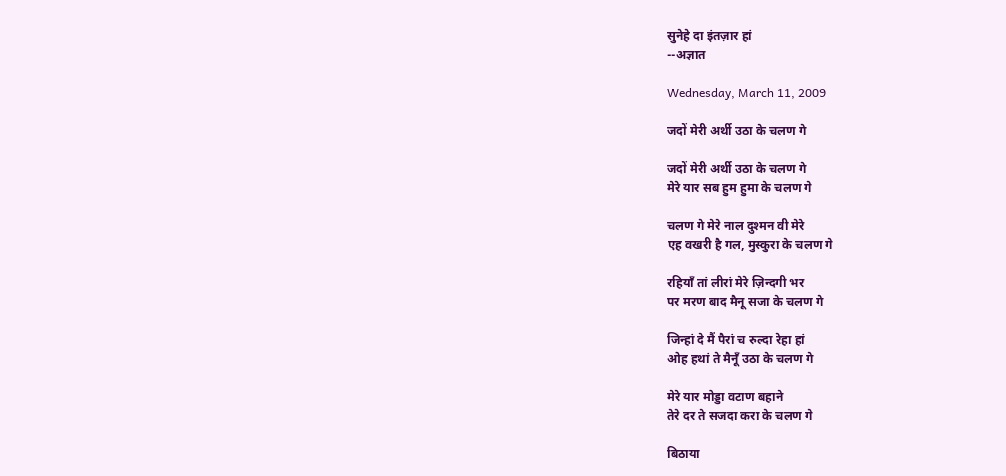सुनेहे दा इंतज़ार हां
--अज्ञात

Wednesday, March 11, 2009

जदों मेरी अर्थी उठा के चलण गे

जदों मेरी अर्थी उठा के चलण गे
मेरे यार सब हुम हुमा के चलण गे

चलण गे मेरे नाल दुश्मन वी मेरे
एह वखरी है गल, मुस्कुरा के चलण गे

रहियाँ तां लीरां मेरे ज़िन्दगी भर
पर मरण बाद मैनू सजा के चलण गे

जिन्हां दे मैं पैरां च रुल्दा रेहा हां
ओह हथां ते मैनूँ उठा के चलण गे

मेरे यार मोड्डा वटाण बहाने
तेरे दर ते सजदा करा के चलण गे

बिठाया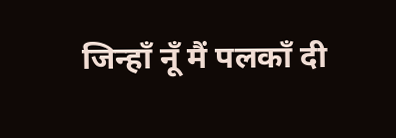जिन्हाँ नूँ मैं पलकाँ दी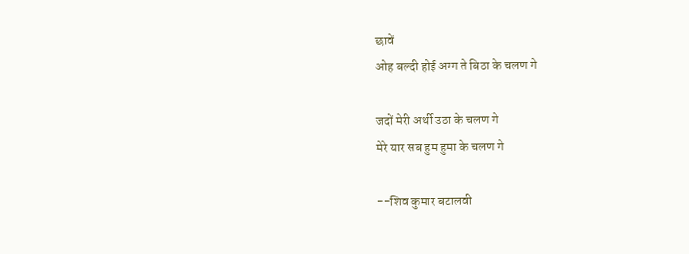छावें
ओह बल्दी होई अग्ग ते बिठा के चलण गे

जदों मेरी अर्थी उठा के चलण गे
मेरे यार सब हुम हुमा के चलण गे

--शिव कुमार बटालवी